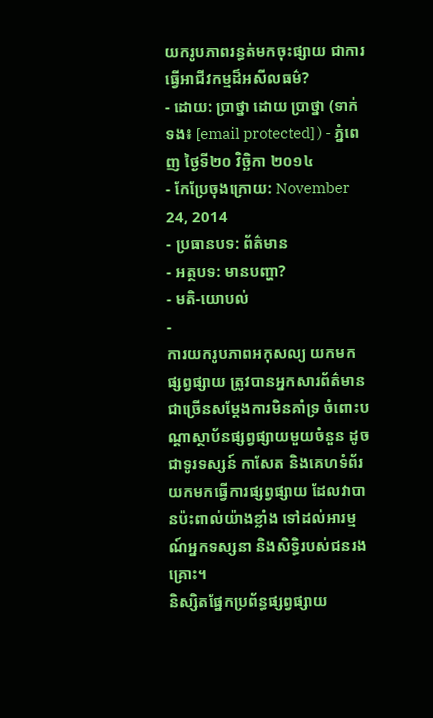យករូបភាពរន្ធត់មកចុះផ្សាយ ជាការធ្វើអាជីវកម្មដ៏អសីលធម៌?
- ដោយ: ប្រាថ្នា ដោយ ប្រាថ្នា (ទាក់ទង៖ [email protected] ) - ភ្នំពេញ ថ្ងៃទី២០ វិច្ឆិកា ២០១៤
- កែប្រែចុងក្រោយ: November 24, 2014
- ប្រធានបទ: ព័ត៌មាន
- អត្ថបទ: មានបញ្ហា?
- មតិ-យោបល់
-
ការយករូបភាពអកុសល្យ យកមកផ្សព្វផ្សាយ ត្រូវបានអ្នកសារព័ត៌មានជាច្រើនសម្ដែងការមិនគាំទ្រ ចំពោះបណ្តាស្ថាប័នផ្សព្វផ្សាយមួយចំនួន ដូចជាទូរទស្សន៍ កាសែត និងគេហទំព័រ យកមកធ្វើការផ្សព្វផ្សាយ ដែលវាបានប៉ះពាល់យ៉ាងខ្លាំង ទៅដល់អារម្មណ៍អ្នកទស្សនា និងសិទ្ធិរបស់ជនរងគ្រោះ។
និស្សិតផ្នែកប្រព័ន្ធផ្សព្វផ្សាយ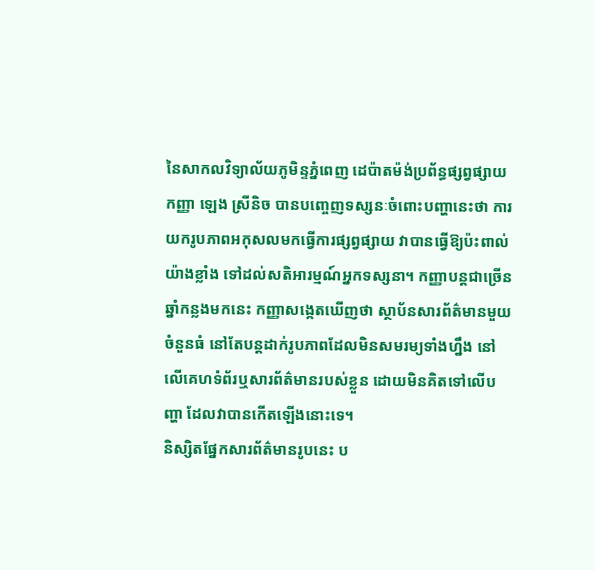នៃសាកលវិទ្យាល័យភូមិន្ទភ្នំពេញ ដេប៉ាតម៉ង់ប្រព័ន្ធផ្សព្វផ្សាយកញ្ញា ឡេង ស្រីនិច បានបញ្ចេញទស្សនៈចំពោះបញ្ហានេះថា ការយករូបភាពអកុសលមកធ្វើការផ្សព្វផ្សាយ វាបានធ្វើឱ្យប៉ះពាល់យ៉ាងខ្លាំង ទៅដល់សតិអារម្មណ៍អ្នកទស្សនា។ កញ្ញាបន្តជាច្រើនឆ្នាំកន្លងមកនេះ កញ្ញាសង្កេតឃើញថា ស្ថាប័នសារព័ត៌មានមួយចំនួនធំ នៅតែបន្តដាក់រូបភាពដែលមិនសមរម្យទាំងហ្នឹង នៅលើគេហទំព័រឬសារព័ត៌មានរបស់ខ្លួន ដោយមិនគិតទៅលើបញ្ហា ដែលវាបានកើតឡើងនោះទេ។
និស្សិតផ្នែកសារព័ត៌មានរូបនេះ ប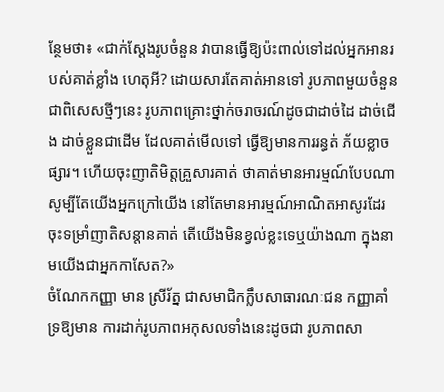ន្ថែមថា៖ «ជាក់ស្តែងរូបចំនួន វាបានធ្វើឱ្យប៉ះពាល់ទៅដល់អ្នកអានរបស់គាត់ខ្លាំង ហេតុអី? ដោយសារតែគាត់អានទៅ រូបភាពមួយចំនួន ជាពិសេសថ្មីៗនេះ រូបភាពគ្រោះថ្នាក់ចរាចរណ៍ដូចជាដាច់ដៃ ដាច់ជើង ដាច់ខ្លួនជាដើម ដែលគាត់មើលទៅ ធ្វើឱ្យមានការរន្ធត់ ភ័យខ្លាចផ្សារ។ ហើយចុះញាតិមិត្តគ្រួសារគាត់ ថាគាត់មានអារម្មណ៍បែបណា សូម្បីតែយើងអ្នកក្រៅយើង នៅតែមានអារម្មណ៍អាណិតអាសូរដែរ ចុះទម្រាំញាតិសន្តានគាត់ តើយើងមិនខ្វល់ខ្លះទេឬយ៉ាងណា ក្នុងនាមយើងជាអ្នកកាសែត?»
ចំណែកកញ្ញា មាន ស្រីរ័ត្ន ជាសមាជិកក្លឹបសាធារណៈជន កញ្ញាគាំទ្រឱ្យមាន ការដាក់រូបភាពអកុសលទាំងនេះដូចជា រូបភាពសា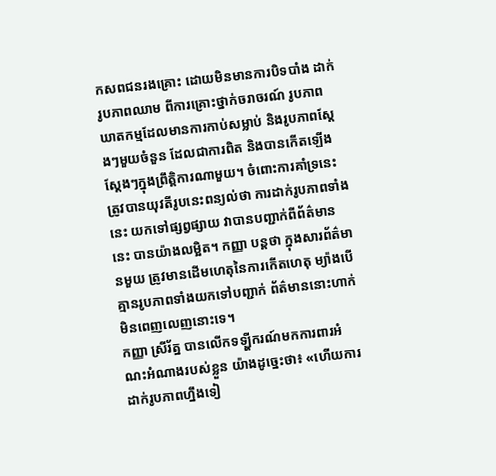កសពជនរងគ្រោះ ដោយមិនមានការបិទបាំង ដាក់រូបភាពឈាម ពីការគ្រោះថ្នាក់ចរាចរណ៍ រូបភាពឃាតកម្មដែលមានការកាប់សម្លាប់ និងរូបភាពស្តែងៗមួយចំនួន ដែលជាការពិត និងបានកើតឡើងស្ដែងៗក្នុងព្រឹត្តិការណាមួយ។ ចំពោះការគាំទ្រនេះ ត្រូវបានយុវតីរូបនេះពន្យល់ថា ការដាក់រូបភាពទាំងនេះ យកទៅផ្សព្វផ្សាយ វាបានបញ្ជាក់ពីព័ត៌មាននេះ បានយ៉ាងលម្អិត។ កញ្ញា បន្តថា ក្នុងសារព័ត៌មានមួយ ត្រូវមានដើមហេតុនៃការកើតហេតុ ម្យ៉ាងបើគ្មានរូបភាពទាំងយកទៅបញ្ជាក់ ព័ត៌មាននោះហាក់មិនពេញលេញនោះទេ។
កញ្ញា ស្រីរ័ត្ន បានលើកទឡ្ហីករណ៍មកការពារអំណះអំណាងរបស់ខ្លួន យ៉ាងដូច្នេះថា៖ «ហើយការដាក់រូបភាពហ្នឹងទៀ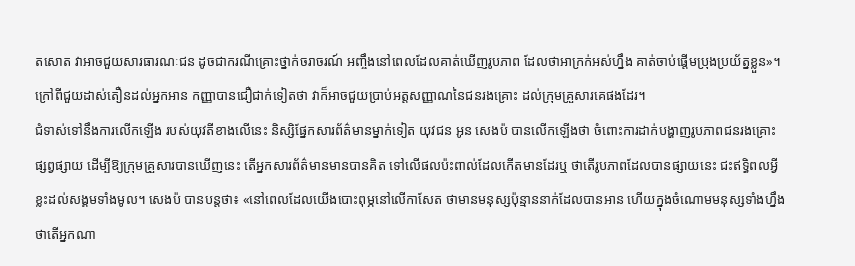តសោត វាអាចជួយសារធារណៈជន ដូចជាករណីគ្រោះថ្នាក់ចរាចរណ៍ អញ្ចឹងនៅពេលដែលគាត់ឃើញរូបភាព ដែលថាអាក្រក់អស់ហ្នឹង គាត់ចាប់ផ្តើមប្រុងប្រយ័ត្នខ្លួន»។ ក្រៅពីជួយដាស់តឿនដល់អ្នកអាន កញ្ញាបានជឿជាក់ទៀតថា វាក៏អាចជួយប្រាប់អត្តសញ្ញាណនៃជនរងគ្រោះ ដល់ក្រុមគ្រួសារគេផងដែរ។
ជំទាស់ទៅនឹងការលើកឡើង របស់យុវតីខាងលើនេះ និស្សិផ្នែកសារព័ត៌មានម្នាក់ទៀត យុវជន អូន សេងប៉ បានលើកឡើងថា ចំពោះការដាក់បង្ហាញរូបភាពជនរងគ្រោះផ្សព្វផ្សាយ ដើម្បីឱ្យក្រុមគ្រួសារបានឃើញនេះ តើអ្នកសារព័ត៌មានមានបានគិត ទៅលើផលប៉ះពាល់ដែលកើតមានដែរឬ ថាតើរូបភាពដែលបានផ្សាយនេះ ជះឥទ្ធិពលអ្វីខ្លះដល់សង្គមទាំងមូល។ សេងប៉ បានបន្តថា៖ «នៅពេលដែលយើងបោះពុម្ភនៅលើកាសែត ថាមានមនុស្សប៉ុន្មាននាក់ដែលបានអាន ហើយក្នុងចំណោមមនុស្សទាំងហ្នឹង ថាតើអ្នកណា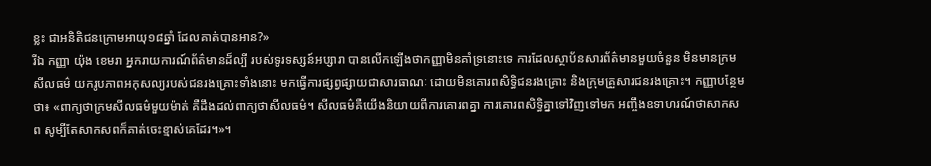ខ្លះ ជាអនិតិជនក្រោមអាយុ១៨ឆ្នាំ ដែលគាត់បានអាន?»
រីឯ កញ្ញា យ៉ុង ខេមរា អ្នករាយការណ៍ព័ត៌មានដ៏ល្បី របស់ទូរទស្សន៍អប្សារា បានលើកឡើងថាកញ្ញាមិនគាំទ្រនោះទេ ការដែលស្ថាប័នសារព័ត៌មានមួយចំនួន មិនមានក្រមសីលធម៌ យករូបភាពអកុសល្យរបស់ជនរងគ្រោះទាំងនោះ មកធ្វើការផ្សព្វផ្សាយជាសារធាណៈ ដោយមិនគោរពសិទ្ធិជនរងគ្រោះ និងក្រុមគ្រួសារជនរងគ្រោះ។ កញ្ញាបន្ថែមថា៖ «ពាក្យថាក្រមសីលធម៌មួយម៉ាត់ គឺដឹងដល់ពាក្យថាសីលធម៌។ សីលធម៌គឺយើងនិយាយពីការគោរពគ្នា ការគោរពសិទ្ធិគ្នាទៅវិញទៅមក អញ្ចឹងឧទាហរណ៍ថាសាកសព សូម្បីតែសាកសពក៏គាត់ចេះខ្មាស់គេដែរ។»។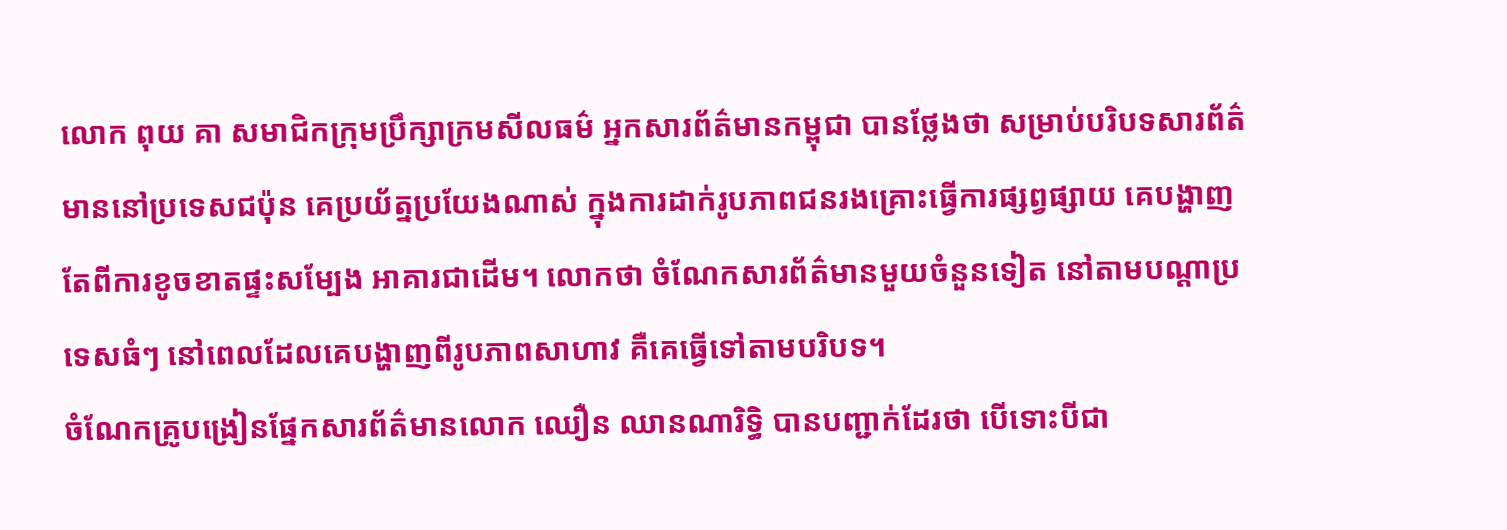លោក ពុយ គា សមាជិកក្រុមប្រឹក្សាក្រមសីលធម៌ អ្នកសារព័ត៌មានកម្ពុជា បានថ្លែងថា សម្រាប់បរិបទសារព័ត៌មាននៅប្រទេសជប៉ុន គេប្រយ័ត្នប្រយែងណាស់ ក្នុងការដាក់រូបភាពជនរងគ្រោះធ្វើការផ្សព្វផ្សាយ គេបង្ហាញតែពីការខូចខាតផ្ទះសម្បែង អាគារជាដើម។ លោកថា ចំណែកសារព័ត៌មានមួយចំនួនទៀត នៅតាមបណ្តាប្រទេសធំៗ នៅពេលដែលគេបង្ហាញពីរូបភាពសាហាវ គឺគេធ្វើទៅតាមបរិបទ។
ចំណែកគ្រូបង្រៀនផ្នែកសារព័ត៌មានលោក ឈឿន ឈានណារិទ្ធិ បានបញ្ជាក់ដែរថា បើទោះបីជា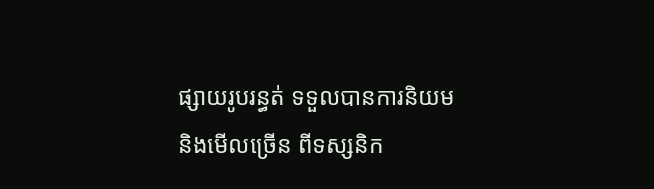ផ្សាយរូបរន្ធត់ ទទួលបានការនិយម និងមើលច្រើន ពីទស្សនិក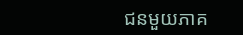ជនមួយភាគ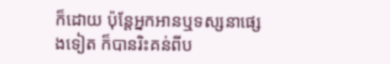ក៏ដោយ ប៉ុន្តែអ្នកអានឬទស្សនាផ្សេងទៀត ក៏បានរិះគន់ពីប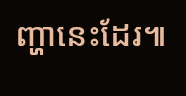ញ្ហានេះដែរ៕